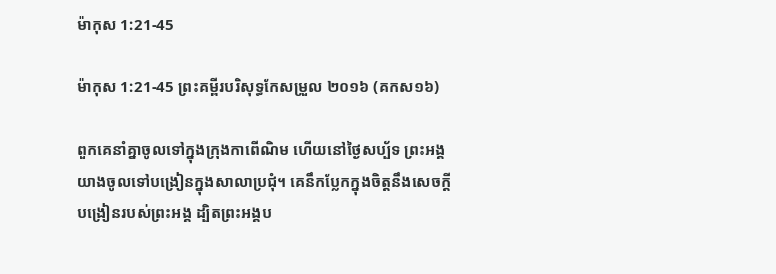ម៉ាកុស 1:21-45

ម៉ាកុស 1:21-45 ព្រះគម្ពីរបរិសុទ្ធកែសម្រួល ២០១៦ (គកស១៦)

ពួកគេនាំគ្នាចូលទៅក្នុងក្រុងកាពើ‌ណិម ហើយនៅថ្ងៃសប្ប័ទ ព្រះ‌អង្គយាងចូលទៅបង្រៀនក្នុងសាលាប្រជុំ។ គេនឹកប្លែកក្នុងចិត្តនឹងសេចក្តីបង្រៀនរបស់ព្រះ‌អង្គ ដ្បិតព្រះ‌អង្គប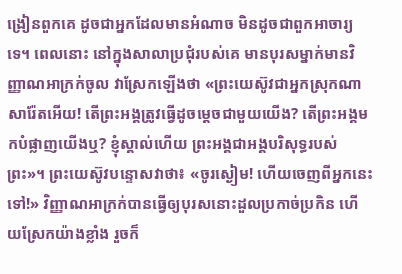ង្រៀនពួកគេ ដូចជាអ្នកដែលមានអំណាច មិនដូចជាពួកអាចារ្យទេ។ ពេលនោះ នៅក្នុងសាលាប្រជុំរបស់គេ មានបុរសម្នាក់មានវិញ្ញាណ‌អាក្រក់ចូល វាស្រែកឡើងថា «ព្រះ‌យេស៊ូវជាអ្នកស្រុកណាសា‌រ៉ែតអើយ! តើព្រះ‌អង្គត្រូវធ្វើដូចម្តេចជាមួយយើង? តើព្រះ‌អង្គមកបំផ្លាញយើងឬ? ខ្ញុំស្គាល់ហើយ ព្រះ‌អង្គជាអង្គបរិសុទ្ធរបស់ព្រះ»។ ព្រះ‌យេស៊ូវបន្ទោសវាថា៖ «ចូរស្ងៀម! ហើយចេញពីអ្នកនេះទៅ!» វិញ្ញាណអាក្រក់បានធ្វើឲ្យបុរសនោះដួលប្រកាច់ប្រកិន ហើយស្រែកយ៉ាងខ្លាំង រួចក៏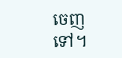ចេញទៅ។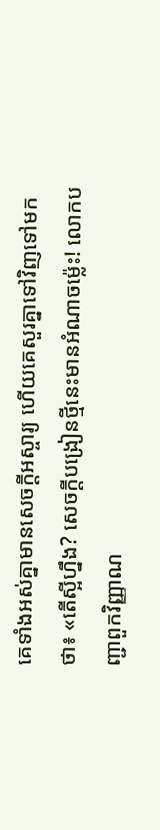គេទាំងអស់គ្នាមានសេចក្ដីអស្ចារ្យ ហើយគេសួរគ្នាទៅវិញទៅមកថា៖ «តើស្អីហ្នឹង? សេចក្តីបង្រៀនថ្មីនេះមានអំណាចម៉្លេះ! លោកបញ្ជាពួកវិញ្ញាណ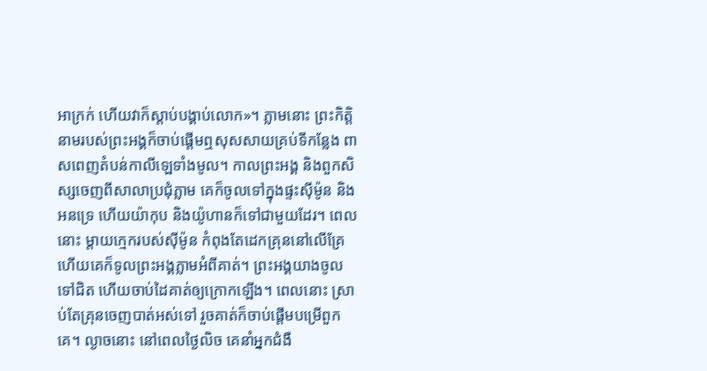អាក្រក់ ហើយវាក៏ស្តាប់បង្គាប់លោក»។ ភ្លាមនោះ ព្រះ‌កិត្តិនាមរបស់ព្រះ‌អង្គក៏ចាប់ផ្ដើមឮសុសសាយគ្រប់ទីកន្លែង ពាសពេញតំបន់កាលី‌ឡេទាំងមូល។ កាលព្រះ‌អង្គ និងពួកសិស្សចេញពីសាលាប្រជុំភ្លាម គេក៏ចូលទៅក្នុងផ្ទះស៊ីម៉ូន និងអនទ្រេ ហើយយ៉ាកុប និងយ៉ូហានក៏ទៅជាមួយដែរ។ ពេលនោះ ម្តាយក្មេករបស់ស៊ីម៉ូន កំពុងតែដេកគ្រុននៅលើគ្រែ ហើយគេក៏ទូលព្រះ‌អង្គភ្លាមអំពីគាត់។ ព្រះ‌អង្គយាងចូលទៅជិត ហើយចាប់ដៃគាត់ឲ្យក្រោកឡើង។ ពេលនោះ ស្រាប់តែគ្រុនចេញបាត់អស់ទៅ រួចគាត់ក៏ចាប់ផ្ដើមបម្រើពួកគេ។ ល្ងាចនោះ នៅពេលថ្ងៃលិច គេនាំអ្នកជំងឺ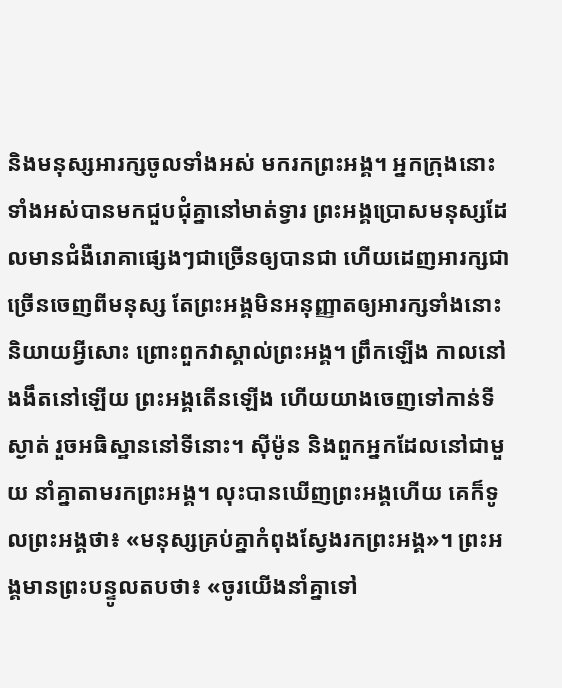និងមនុស្សអារក្សចូលទាំងអស់ មករកព្រះ‌អង្គ។ អ្នកក្រុងនោះទាំងអស់បានមកជួបជុំគ្នានៅមាត់ទ្វារ ព្រះ‌អង្គប្រោសមនុស្សដែលមានជំងឺរោគាផ្សេងៗជាច្រើនឲ្យបានជា ហើយដេញអារក្សជាច្រើនចេញពីមនុស្ស តែព្រះ‌អង្គមិនអនុញ្ញាតឲ្យអារក្សទាំងនោះនិយាយអ្វីសោះ ព្រោះពួកវាស្គាល់ព្រះ‌អង្គ។ ព្រឹកឡើង កាលនៅងងឹតនៅឡើយ ព្រះ‌អង្គតើនឡើង ហើយយាងចេញទៅកាន់ទីស្ងាត់ រួចអធិស្ឋាននៅទីនោះ។ ស៊ីម៉ូន និងពួកអ្នកដែលនៅជាមួយ នាំគ្នាតាមរកព្រះ‌អង្គ។ លុះបានឃើញព្រះ‌អង្គហើយ គេក៏ទូលព្រះ‌អង្គថា៖ «មនុស្សគ្រប់គ្នាកំពុងស្វែងរកព្រះ‌អង្គ»។ ព្រះ‌អង្គមានព្រះបន្ទូលតបថា៖ «ចូរយើងនាំគ្នាទៅ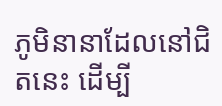ភូមិនានាដែលនៅជិតនេះ ដើម្បី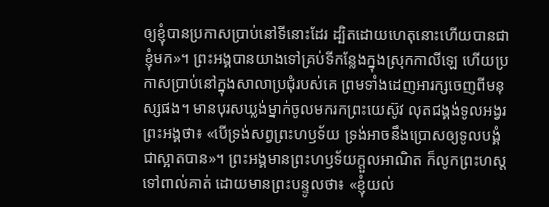ឲ្យខ្ញុំបានប្រកាសប្រាប់នៅទីនោះដែរ ដ្បិតដោយហេតុនោះហើយបានជាខ្ញុំមក»។ ព្រះ‌អង្គបានយាងទៅគ្រប់ទីកន្លែងក្នុងស្រុកកាលី‌ឡេ ហើយប្រកាសប្រាប់នៅក្នុងសាលាប្រជុំរបស់គេ ព្រមទាំងដេញអារក្សចេញពីមនុស្សផង។ មានបុរសឃ្លង់ម្នាក់ចូលមករកព្រះ‌យេស៊ូវ លុតជង្គង់ទូលអង្វរព្រះ‌អង្គថា៖ «បើទ្រង់សព្វព្រះ‌ហឫ‌ទ័យ ទ្រង់អាចនឹងប្រោសឲ្យទូលបង្គំជាស្អាតបាន»។ ព្រះ‌អង្គមានព្រះ‌ហឫ‌ទ័យក្តួលអាណិត ក៏លូកព្រះ‌ហស្តទៅពាល់គាត់ ដោយមានព្រះ‌បន្ទូលថា៖ «ខ្ញុំយល់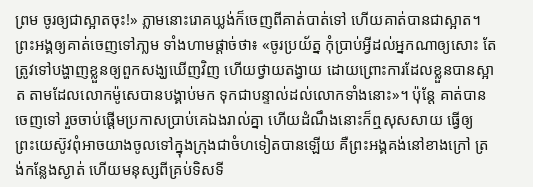ព្រម ចូរឲ្យជាស្អាតចុះ!» ភ្លាមនោះរោគឃ្លង់ក៏ចេញពីគាត់បាត់ទៅ ហើយគាត់បានជាស្អាត។ ព្រះ‌អង្គឲ្យគាត់ចេញទៅភា្លម ទាំងហាមផ្តាច់ថា៖ «ចូរប្រយ័ត្ន កុំប្រាប់អ្វីដល់អ្នកណាឲ្យសោះ តែត្រូវទៅបង្ហាញខ្លួនឲ្យពួកសង្ឃឃើញវិញ ហើយថ្វាយតង្វាយ ដោយព្រោះការដែលខ្លួនបានស្អាត តាមដែលលោកម៉ូសេបានបង្គាប់មក ទុកជាបន្ទាល់ដល់លោកទាំងនោះ»។ ប៉ុន្តែ គាត់បានចេញទៅ រួចចាប់ផ្ដើមប្រកាសប្រាប់គេឯងរាល់គ្នា ហើយដំណឹងនោះក៏ឮសុស‌សាយ ធ្វើឲ្យព្រះ‌យេស៊ូវពុំអាចយាងចូលទៅក្នុងក្រុងជាចំហទៀតបានឡើយ គឺព្រះ‌អង្គគង់នៅខាងក្រៅ ត្រង់កន្លែងស្ងាត់ ហើយមនុស្សពីគ្រប់ទិសទី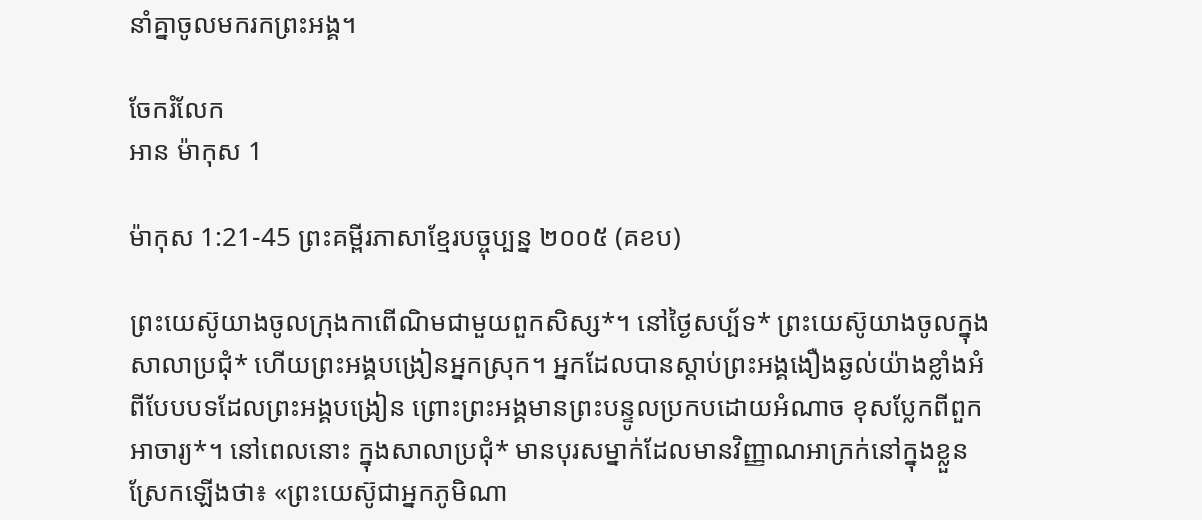នាំគ្នាចូលមករកព្រះ‌អង្គ។

ចែករំលែក
អាន ម៉ាកុស 1

ម៉ាកុស 1:21-45 ព្រះគម្ពីរភាសាខ្មែរបច្ចុប្បន្ន ២០០៥ (គខប)

ព្រះ‌យេស៊ូយាងចូលក្រុងកាពើ‌ណិមជាមួយពួកសិស្ស*។ នៅថ្ងៃសប្ប័ទ* ព្រះ‌យេស៊ូយាងចូលក្នុងសាលាប្រជុំ* ហើយព្រះអង្គបង្រៀនអ្នកស្រុក។ អ្នកដែលបានស្ដាប់ព្រះអង្គងឿង‌ឆ្ងល់យ៉ាងខ្លាំងអំពីបែបបទដែលព្រះអង្គបង្រៀន ព្រោះព្រះអង្គមានព្រះ‌បន្ទូលប្រកបដោយអំណាច ខុសប្លែកពីពួកអាចារ្យ*។ នៅពេលនោះ ក្នុងសាលាប្រជុំ* មានបុរសម្នាក់ដែលមានវិញ្ញាណអាក្រក់នៅក្នុងខ្លួន ស្រែកឡើងថា៖ «ព្រះ‌យេស៊ូជាអ្នកភូមិណា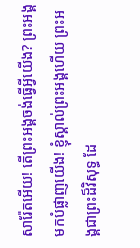សា‌រ៉ែតអើយ! តើព្រះអង្គចង់ធ្វើអ្វីយើង? ព្រះអង្គមកបំផ្លាញយើង! ខ្ញុំស្គាល់ព្រះអង្គហើយ ព្រះអង្គជាព្រះដ៏វិសុទ្ធ ដែ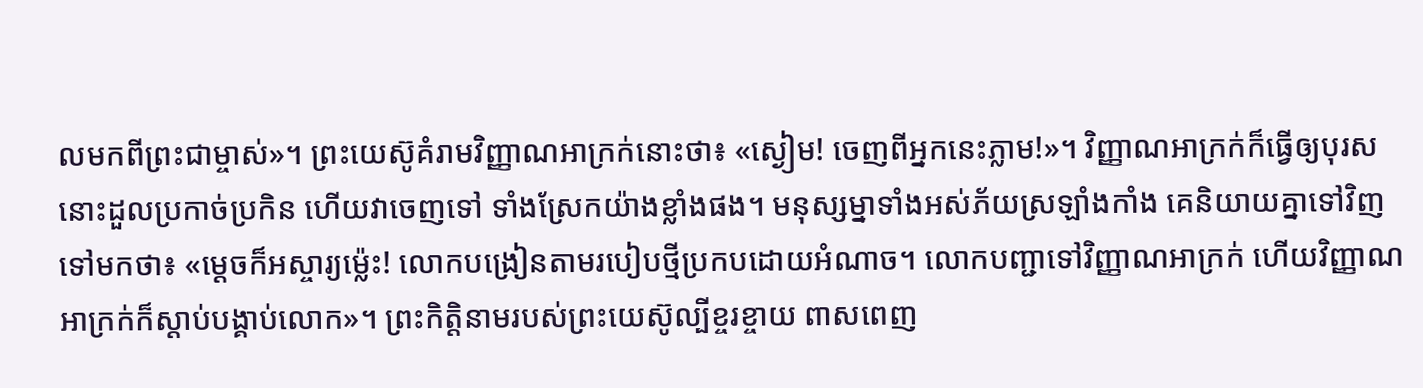លមកពីព្រះ‌ជាម្ចាស់»។ ព្រះ‌យេស៊ូគំរាមវិញ្ញាណអាក្រក់នោះថា៖ «ស្ងៀម! ចេញពីអ្នកនេះភ្លាម!»។ វិញ្ញាណអាក្រក់ក៏ធ្វើឲ្យបុរសនោះដួលប្រកាច់‌ប្រកិន ហើយវាចេញទៅ ទាំងស្រែកយ៉ាងខ្លាំងផង។ មនុស្ស‌ម្នាទាំងអស់ភ័យស្រឡាំង‌កាំង គេនិយាយគ្នាទៅវិញទៅមកថា៖ «ម្ដេចក៏អស្ចារ្យម៉្លេះ! លោកបង្រៀនតាមរបៀបថ្មីប្រកបដោយអំណាច។ លោកបញ្ជាទៅវិញ្ញាណអាក្រក់ ហើយវិញ្ញាណអាក្រក់ក៏ស្ដាប់បង្គាប់លោក»។ ព្រះ‌កិត្តិនាមរបស់ព្រះ‌យេស៊ូល្បីខ្ចរ‌ខ្ចាយ ពាស‌ពេញ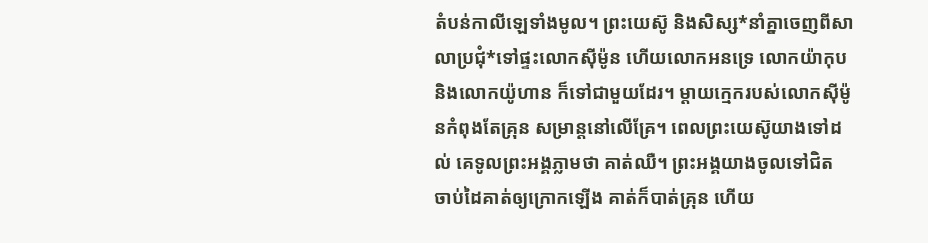តំបន់កាលី‌ឡេទាំងមូល។ ព្រះ‌យេស៊ូ និងសិស្ស*នាំគ្នាចេញពីសាលាប្រជុំ*ទៅផ្ទះលោកស៊ីម៉ូន ហើយលោកអនទ្រេ លោកយ៉ាកុប និងលោកយ៉ូហាន ក៏ទៅជាមួយដែរ។ ម្ដាយក្មេករបស់លោកស៊ីម៉ូនកំពុងតែគ្រុន សម្រាន្ដនៅលើគ្រែ។ ពេលព្រះ‌យេស៊ូយាងទៅដល់ គេទូលព្រះអង្គភ្លាមថា គាត់ឈឺ។ ព្រះអង្គយាងចូលទៅជិត ចាប់ដៃគាត់ឲ្យក្រោកឡើង គាត់ក៏បាត់គ្រុន ហើយ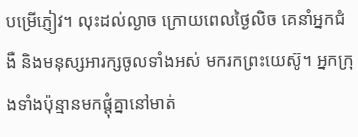បម្រើភ្ញៀវ។ លុះដល់ល្ងាច ក្រោយពេលថ្ងៃលិច គេនាំអ្នកជំងឺ និងមនុស្សអារក្សចូលទាំងអស់ មករកព្រះ‌យេស៊ូ។ អ្នកក្រុងទាំងប៉ុន្មានមកផ្ដុំគ្នានៅមាត់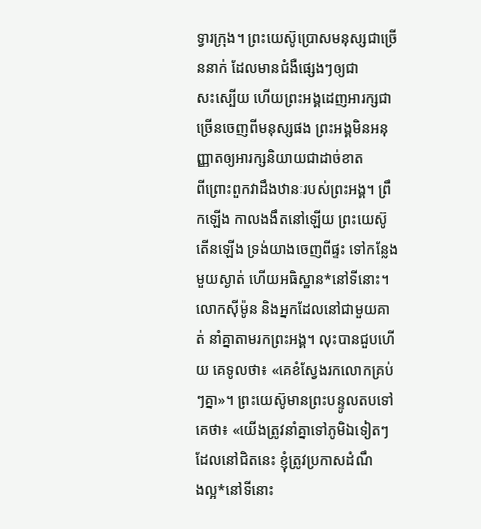ទ្វារក្រុង។ ព្រះ‌យេស៊ូប្រោសមនុស្សជាច្រើននាក់ ដែលមានជំងឺផ្សេងៗឲ្យជាសះ‌ស្បើយ ហើយព្រះអង្គដេញអារក្សជាច្រើនចេញពីមនុស្សផង ព្រះអង្គមិនអនុញ្ញាតឲ្យអារក្សនិយាយជាដាច់ខាត ពី‌ព្រោះពួកវាដឹងឋានៈរបស់ព្រះអង្គ។ ព្រឹកឡើង កាលងងឹតនៅឡើយ ព្រះ‌យេស៊ូតើនឡើង ទ្រង់យាងចេញពីផ្ទះ ទៅកន្លែងមួយស្ងាត់ ហើយអធិស្ឋាន*នៅទីនោះ។ លោកស៊ីម៉ូន និងអ្នកដែលនៅជាមួយគាត់ នាំគ្នាតាមរកព្រះអង្គ។ លុះបានជួបហើយ គេទូលថា៖ «គេខំស្វែងរកលោកគ្រប់ៗគ្នា»។ ព្រះ‌យេស៊ូមានព្រះ‌បន្ទូលតបទៅគេថា៖ «យើងត្រូវនាំគ្នាទៅភូមិឯទៀតៗដែលនៅជិតនេះ ខ្ញុំត្រូវប្រកាសដំណឹង‌ល្អ*នៅទីនោះ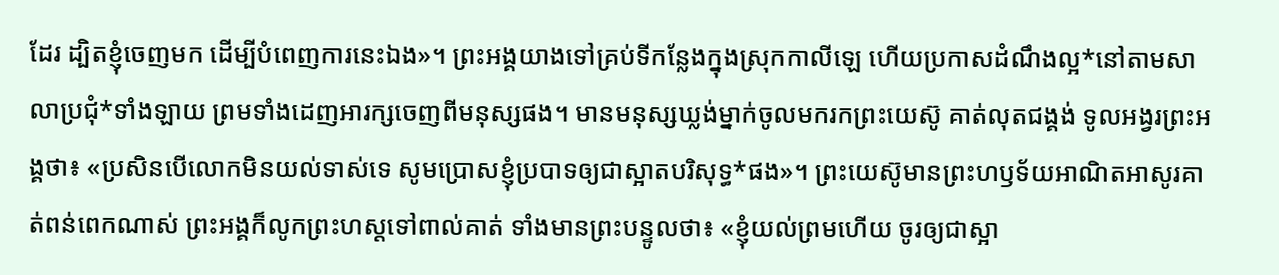ដែរ ដ្បិតខ្ញុំចេញមក ដើម្បីបំពេញការនេះឯង»។ ព្រះអង្គយាងទៅគ្រប់ទីកន្លែងក្នុងស្រុកកាលី‌ឡេ ហើយប្រកាសដំណឹង‌ល្អ*នៅតាមសាលាប្រជុំ*ទាំង‌ឡាយ ព្រមទាំងដេញអារក្សចេញពីមនុស្សផង។ មានមនុស្សឃ្លង់ម្នាក់ចូលមករកព្រះ‌យេស៊ូ គាត់លុតជង្គង់ ទូល‌អង្វរព្រះអង្គថា៖ «ប្រសិនបើលោកមិនយល់ទាស់ទេ សូមប្រោសខ្ញុំប្របាទឲ្យជាស្អាតបរិសុទ្ធ*ផង»។ ព្រះ‌យេស៊ូមានព្រះ‌ហឫទ័យអាណិត‌អាសូរគាត់ពន់‌ពេកណាស់ ព្រះអង្គក៏លូកព្រះ‌ហស្ដទៅពាល់គាត់ ទាំងមានព្រះ‌បន្ទូលថា៖ «ខ្ញុំយល់ព្រមហើយ ចូរឲ្យជាស្អា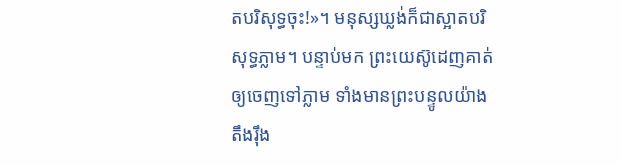តបរិសុទ្ធចុះ!»។ មនុស្សឃ្លង់ក៏ជាស្អាតបរិសុទ្ធភ្លាម។ បន្ទាប់មក ព្រះ‌យេស៊ូដេញគាត់ឲ្យចេញទៅភ្លាម ទាំងមានព្រះ‌បន្ទូលយ៉ាងតឹង‌រ៉ឹង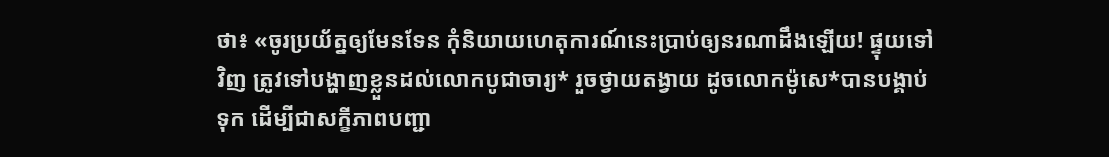ថា៖ «ចូរប្រយ័ត្នឲ្យមែនទែន កុំនិយាយហេតុ‌ការណ៍នេះប្រាប់ឲ្យនរណាដឹងឡើយ! ផ្ទុយទៅវិញ ត្រូវទៅបង្ហាញខ្លួនដល់លោកបូជា‌ចារ្យ* រួចថ្វាយតង្វាយ ដូចលោកម៉ូសេ*បានបង្គាប់ទុក ដើម្បីជាសក្ខីភាពបញ្ជា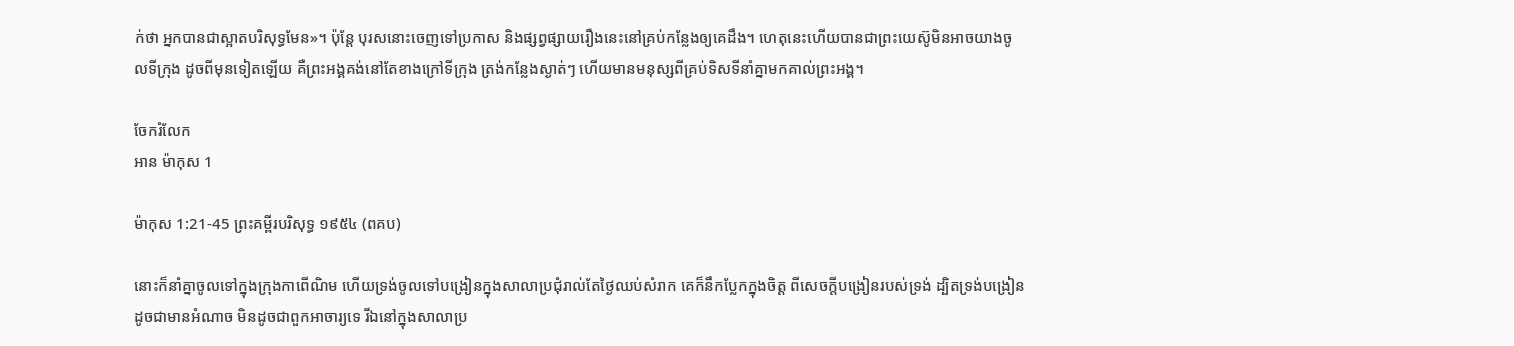ក់ថា អ្នកបានជាស្អាតបរិសុទ្ធមែន»។ ប៉ុន្តែ បុរសនោះចេញទៅប្រកាស និងផ្សព្វ‌ផ្សាយរឿងនេះនៅគ្រប់កន្លែងឲ្យគេដឹង។ ហេតុនេះហើយបានជាព្រះ‌យេស៊ូមិនអាចយាងចូលទីក្រុង ដូចពីមុនទៀតឡើយ គឺព្រះអង្គគង់នៅតែខាងក្រៅទីក្រុង ត្រង់កន្លែងស្ងាត់ៗ ហើយមានមនុស្សពីគ្រប់ទិស‌ទីនាំគ្នាមកគាល់ព្រះអង្គ។

ចែករំលែក
អាន ម៉ាកុស 1

ម៉ាកុស 1:21-45 ព្រះគម្ពីរបរិសុទ្ធ ១៩៥៤ (ពគប)

នោះក៏នាំគ្នាចូលទៅក្នុងក្រុងកាពើ‌ណិម ហើយទ្រង់ចូលទៅបង្រៀនក្នុងសាលាប្រជុំរាល់តែថ្ងៃឈប់សំរាក គេក៏នឹកប្លែកក្នុងចិត្ត ពីសេចក្ដីបង្រៀនរបស់ទ្រង់ ដ្បិតទ្រង់បង្រៀន ដូចជាមានអំណាច មិនដូចជាពួកអាចារ្យទេ រីឯនៅក្នុងសាលាប្រ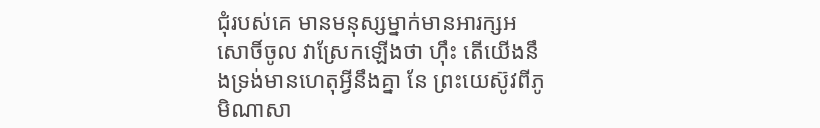ជុំរបស់គេ មានមនុស្សម្នាក់មានអារក្ស‌អសោចិ៍ចូល វាស្រែកឡើងថា ហ៊ឹះ តើយើងនឹងទ្រង់មានហេតុអ្វីនឹងគ្នា នែ ព្រះ‌យេស៊ូវពីភូមិណា‌សា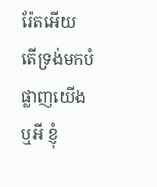រ៉ែតអើយ តើទ្រង់មកបំផ្លាញយើងឬអី ខ្ញុំ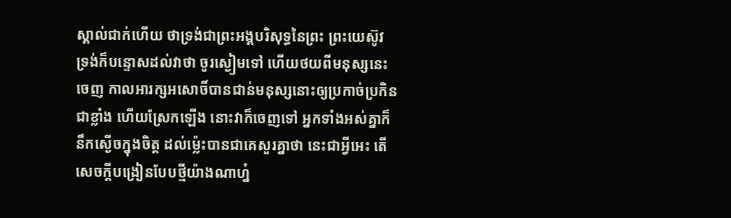ស្គាល់ជាក់ហើយ ថាទ្រង់ជាព្រះ‌អង្គបរិសុទ្ធនៃព្រះ ព្រះ‌យេស៊ូវ ទ្រង់ក៏បន្ទោសដល់វាថា ចូរស្ងៀមទៅ ហើយថយពីមនុស្សនេះចេញ កាលអារក្ស‌អសោចិ៍បានជាន់មនុស្សនោះឲ្យប្រកាច់‌ប្រកិនជាខ្លាំង ហើយស្រែកឡើង នោះវាក៏ចេញទៅ អ្នកទាំងអស់គ្នាក៏នឹកស្ងើចក្នុងចិត្ត ដល់ម៉្លេះបានជាគេសួរគ្នាថា នេះជាអ្វីអេះ តើសេចក្ដីបង្រៀនបែបថ្មីយ៉ាងណាហ្ន៎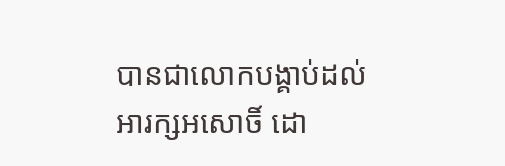បានជាលោកបង្គាប់ដល់អារក្ស‌អសោចិ៍ ដោ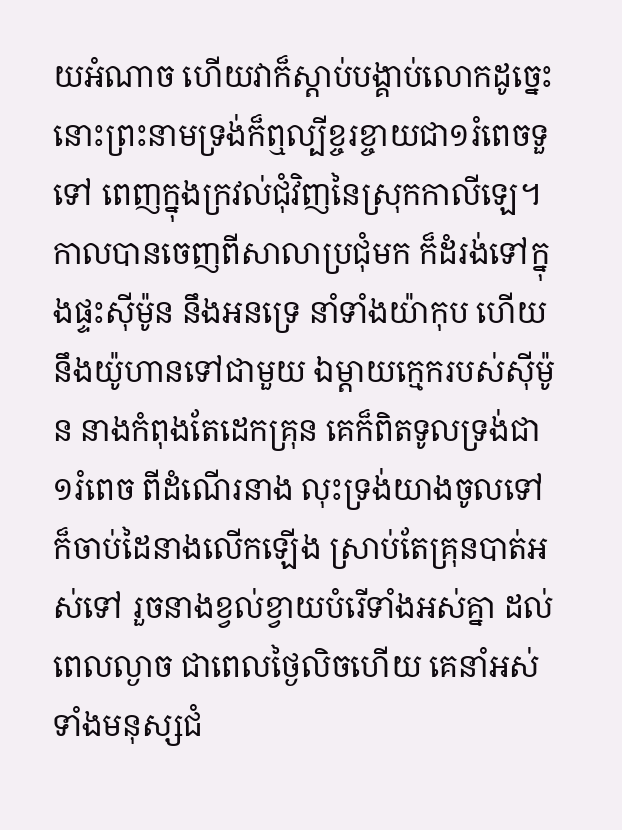យអំណាច ហើយវាក៏ស្តាប់បង្គាប់លោកដូច្នេះ នោះព្រះ‌នាមទ្រង់ក៏ឮល្បីខ្ចរ‌ខ្ចាយជា១រំពេចទួទៅ ពេញក្នុងក្រវល់ជុំ‌វិញនៃស្រុកកាលី‌ឡេ។ កាលបានចេញពីសាលាប្រជុំមក ក៏ដំរង់ទៅក្នុងផ្ទះស៊ីម៉ូន នឹងអនទ្រេ នាំទាំងយ៉ាកុប ហើយនឹងយ៉ូហានទៅជាមួយ ឯម្តាយក្មេករបស់ស៊ីម៉ូន នាងកំពុងតែដេកគ្រុន គេក៏ពិតទូលទ្រង់ជា១រំពេច ពីដំណើរនាង លុះទ្រង់យាងចូលទៅ ក៏ចាប់ដៃនាងលើកឡើង ស្រាប់តែគ្រុនបាត់អស់ទៅ រួចនាងខ្វល់‌ខ្វាយបំរើទាំងអស់គ្នា ដល់ពេលល្ងាច ជាពេលថ្ងៃលិចហើយ គេនាំអស់ទាំងមនុស្សជំ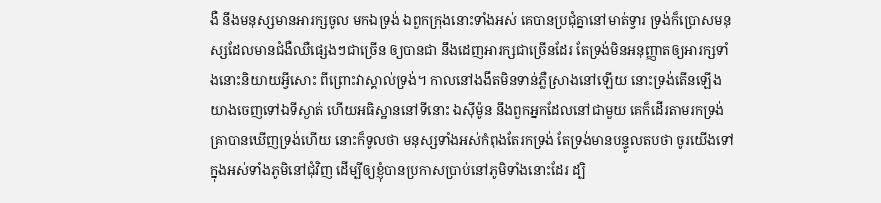ងឺ នឹងមនុស្សមានអារក្សចូល មកឯទ្រង់ ឯពួកក្រុងនោះទាំងអស់ គេបានប្រជុំគ្នានៅមាត់ទ្វារ ទ្រង់ក៏ប្រោសមនុស្សដែលមានជំងឺឈឺផ្សេងៗជាច្រើន ឲ្យបានជា នឹងដេញអារក្សជាច្រើនដែរ តែទ្រង់មិនអនុញ្ញាតឲ្យអារក្សទាំងនោះនិយាយអ្វីសោះ ពីព្រោះវាស្គាល់ទ្រង់។ កាលនៅងងឹតមិនទាន់ភ្លឺស្រាងនៅឡើយ នោះទ្រង់តើនឡើងយាងចេញទៅឯទីស្ងាត់ ហើយអធិស្ឋាននៅទីនោះ ឯស៊ីម៉ូន នឹងពួកអ្នកដែលនៅជាមួយ គេក៏ដើរតាមរកទ្រង់ គ្រាបានឃើញទ្រង់ហើយ នោះក៏ទូលថា មនុស្សទាំងអស់កំពុងតែរកទ្រង់ តែទ្រង់មានបន្ទូលតបថា ចូរយើងទៅក្នុងអស់ទាំងភូមិនៅជុំ‌វិញ ដើម្បីឲ្យខ្ញុំបានប្រកាសប្រាប់នៅភូមិទាំងនោះដែរ ដ្បិ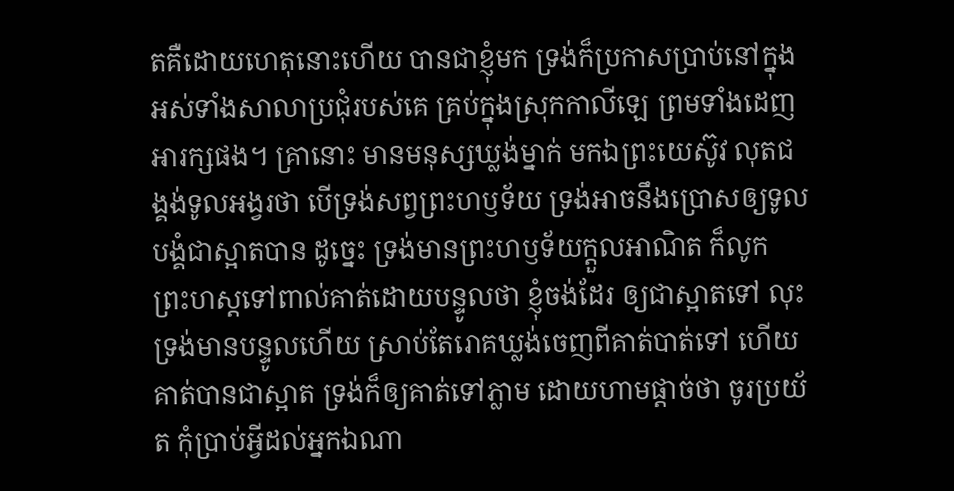តគឺដោយហេតុនោះហើយ បានជាខ្ញុំមក ទ្រង់ក៏ប្រកាសប្រាប់នៅក្នុងអស់ទាំងសាលាប្រជុំរបស់គេ គ្រប់ក្នុងស្រុកកាលី‌ឡេ ព្រមទាំងដេញអារក្សផង។ គ្រានោះ មានមនុស្សឃ្លង់ម្នាក់ មកឯព្រះ‌យេស៊ូវ លុតជង្គង់ទូលអង្វរថា បើទ្រង់សព្វព្រះ‌ហឫទ័យ ទ្រង់អាចនឹងប្រោសឲ្យទូលបង្គំជាស្អាតបាន ដូច្នេះ ទ្រង់មានព្រះ‌ហឫទ័យក្តួលអាណិត ក៏លូកព្រះ‌ហស្តទៅពាល់គាត់ដោយបន្ទូលថា ខ្ញុំចង់ដែរ ឲ្យជាស្អាតទៅ លុះទ្រង់មានបន្ទូលហើយ ស្រាប់តែរោគឃ្លង់ចេញពីគាត់បាត់ទៅ ហើយគាត់បានជាស្អាត ទ្រង់ក៏ឲ្យគាត់ទៅភ្លាម ដោយហាមផ្តាច់ថា ចូរប្រយ័ត កុំប្រាប់អ្វីដល់អ្នកឯណា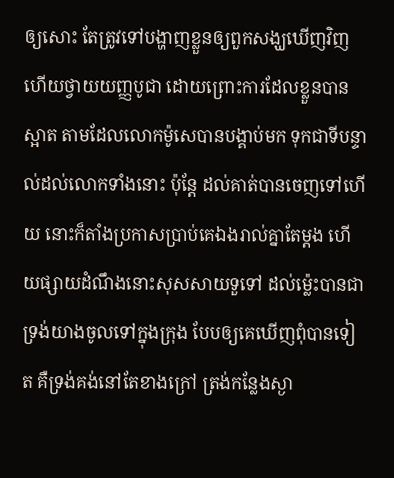ឲ្យសោះ តែត្រូវទៅបង្ហាញខ្លួនឲ្យពួកសង្ឃឃើញវិញ ហើយថ្វាយយញ្ញ‌បូជា ដោយព្រោះការដែលខ្លួនបានស្អាត តាមដែលលោកម៉ូសេបានបង្គាប់មក ទុកជាទីបន្ទាល់ដល់លោកទាំងនោះ ប៉ុន្តែ ដល់គាត់បានចេញទៅហើយ នោះក៏តាំងប្រកាសប្រាប់គេឯងរាល់គ្នាតែម្តង ហើយផ្សាយដំណឹងនោះសុស‌សាយទួទៅ ដល់‌ម៉្លេះបានជាទ្រង់យាងចូលទៅក្នុងក្រុង បែបឲ្យគេឃើញពុំបានទៀត គឺទ្រង់គង់នៅតែខាងក្រៅ ត្រង់កន្លែងស្ងា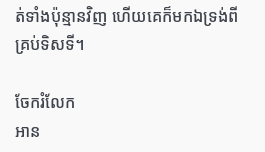ត់ទាំងប៉ុន្មានវិញ ហើយគេក៏មកឯទ្រង់ពីគ្រប់ទិស‌ទី។

ចែករំលែក
អាន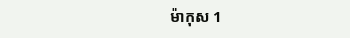ម៉ាកុស 1